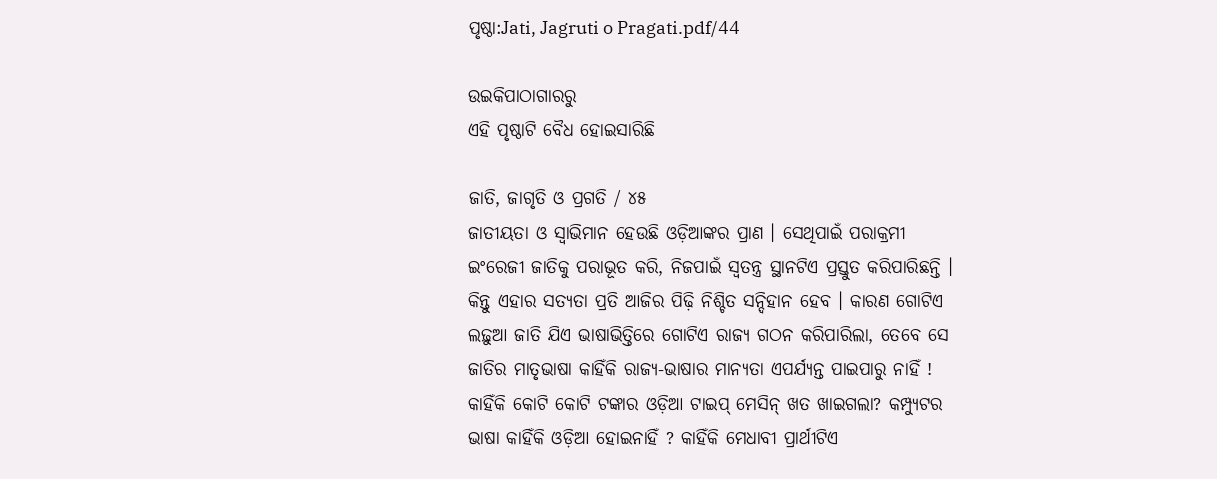ପୃଷ୍ଠା:Jati, Jagruti o Pragati.pdf/44

ଉଇକିପାଠାଗାର‌ରୁ
ଏହି ପୃଷ୍ଠାଟି ବୈଧ ହୋଇସାରିଛି

ଜାତି, ଜାଗୃତି ଓ ପ୍ରଗତି / ୪୫
ଜାତୀୟତା ଓ ସ୍ୱାଭିମାନ ହେଉଛି ଓଡ଼ିଆଙ୍କର ପ୍ରାଣ । ସେଥିପାଇଁ ପରାକ୍ରମୀ ଇଂରେଜୀ ଜାତିକୁ ପରାଭୂତ କରି, ନିଜପାଇଁ ସ୍ୱତନ୍ତ୍ର ସ୍ଥାନଟିଏ ପ୍ରସ୍ତୁତ କରିପାରିଛନ୍ତି । କିନ୍ତୁ ଏହାର ସତ୍ୟତା ପ୍ରତି ଆଜିର ପିଢ଼ି ନିଶ୍ଚିତ ସନ୍ଦିହାନ ହେବ । କାରଣ ଗୋଟିଏ ଲଢ଼ୁଆ ଜାତି ଯିଏ ଭାଷାଭିତ୍ତିରେ ଗୋଟିଏ ରାଜ୍ୟ ଗଠନ କରିପାରିଲା, ତେବେ ସେ ଜାତିର ମାତୃଭାଷା କାହିଁକି ରାଜ୍ୟ-ଭାଷାର ମାନ୍ୟତା ଏପର୍ଯ୍ୟନ୍ତ ପାଇପାରୁ ନାହିଁ ! କାହିଁକି କୋଟି କୋଟି ଟଙ୍କାର ଓଡ଼ିଆ ଟାଇପ୍ ମେସିନ୍ ଖତ ଖାଇଗଲା? କମ୍ପ୍ୟୁଟର ଭାଷା କାହିଁକି ଓଡ଼ିଆ ହୋଇନାହିଁ ? କାହିଁକି ମେଧାବୀ ପ୍ରାର୍ଥୀଟିଏ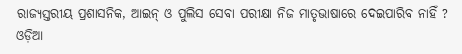ରାଜ୍ୟସ୍ତରୀୟ ପ୍ରଶାସନିକ, ଆଇନ୍ ଓ ପୁଲିସ ସେବା ପରୀକ୍ଷା ନିଜ ମାତୃଭାଷାରେ ଦେଇପାରିବ ନାହିଁ ? ଓଡ଼ିଆ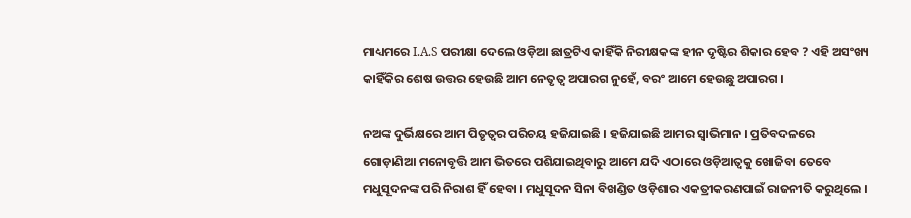ମାଧ୍ୟମରେ I.A.S ପରୀକ୍ଷା ଦେଲେ ଓଡ଼ିଆ ଛାତ୍ରଟିଏ କାହିଁକି ନିରୀକ୍ଷକଙ୍କ ହୀନ ଦୃଷ୍ଟିର ଶିକାର ହେବ ? ଏହି ଅସଂଖ୍ୟ କାହିଁକିର ଶେଷ ଉତ୍ତର ହେଉଛି ଆମ ନେତୃତ୍ୱ ଅପାରଗ ନୁହେଁ, ବରଂ ଆମେ ହେଉଛୁ ଅପାରଗ ।

ନଅଙ୍କ ଦୁର୍ଭିକ୍ଷରେ ଆମ ପିତୃତ୍ୱର ପରିଚୟ ହଜିଯାଇଛି । ହଜିଯାଇଛି ଆମର ସ୍ୱାଭିମାନ । ପ୍ରତିବଦଳରେ ଗୋଡ଼ାଣିଆ ମନୋବୃତ୍ତି ଆମ ଭିତରେ ପଶିଯାଇଥିବାରୁ ଆମେ ଯଦି ଏଠାରେ ଓଡ଼ିଆତ୍ୱକୁ ଖୋଜିବା ତେବେ ମଧୁସୂଦନଙ୍କ ପରି ନିରାଶ ହିଁ ହେବା । ମଧୁସୂଦନ ସିନା ବିଖଣ୍ଡିତ ଓଡ଼ିଶାର ଏକତ୍ରୀକରଣପାଇଁ ରାଜନୀତି କରୁଥିଲେ ।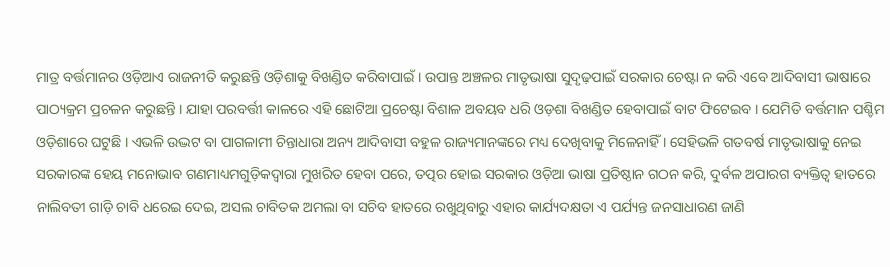ମାତ୍ର ବର୍ତ୍ତମାନର ଓଡ଼ିଆଏ ରାଜନୀତି କରୁଛନ୍ତି ଓଡ଼ିଶାକୁ ବିଖଣ୍ଡିତ କରିବାପାଇଁ । ଉପାନ୍ତ ଅଞ୍ଚଳର ମାତୃଭାଷା ସୁଦୃଢ଼ପାଇଁ ସରକାର ଚେଷ୍ଟା ନ କରି ଏବେ ଆଦିବାସୀ ଭାଷାରେ ପାଠ୍ୟକ୍ରମ ପ୍ରଚଳନ କରୁଛନ୍ତି । ଯାହା ପରବର୍ତ୍ତୀ କାଳରେ ଏହି ଛୋଟିଆ ପ୍ରଚେଷ୍ଟା ବିଶାଳ ଅବୟବ ଧରି ଓଡ଼ଶା ବିଖଣ୍ଡିତ ହେବାପାଇଁ ବାଟ ଫିଟେଇବ । ଯେମିତି ବର୍ତ୍ତମାନ ପଶ୍ଚିମ ଓଡ଼ିଶାରେ ଘଟୁଛି । ଏଭଳି ଉଦ୍ଭଟ ବା ପାଗଳାମୀ ଚିନ୍ତାଧାରା ଅନ୍ୟ ଆଦିବାସୀ ବହୁଳ ରାଜ୍ୟମାନଙ୍କରେ ମଧ୍ୟ ଦେଖିବାକୁ ମିଳେନାହିଁ । ସେହିଭଳି ଗତବର୍ଷ ମାତୃଭାଷାକୁ ନେଇ ସରକାରଙ୍କ ହେୟ ମନୋଭାବ ଗଣମାଧ୍ୟମଗୁଡ଼ିକଦ୍ୱାରା ମୁଖରିତ ହେବା ପରେ, ତ‌ତ୍ପର ହୋଇ ସରକାର ଓଡ଼ିଆ ଭାଷା ପ୍ରତିଷ୍ଠାନ ଗଠନ କରି, ଦୁର୍ବଳ ଅପାରଗ ବ୍ୟକ୍ତିତ୍ୱ ହାତରେ ନାଲିବତୀ ଗାଡ଼ି ଚାବି ଧରେଇ ଦେଇ, ଅସଲ ଚାବିତକ ଅମଲା ବା ସଚିବ ହାତରେ ରଖୁଥିବାରୁ ଏହାର କାର୍ଯ୍ୟଦକ୍ଷତା ଏ ପର୍ଯ୍ୟନ୍ତ ଜନସାଧାରଣ ଜାଣି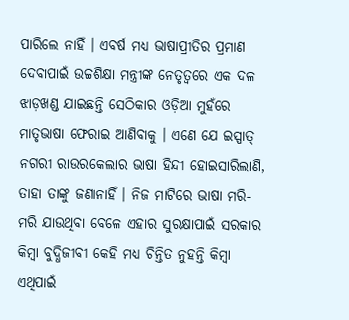ପାରିଲେ ନାହିଁ । ଏବର୍ଷ ମଧ୍ୟ ଭାଷାପ୍ରୀତିର ପ୍ରମାଣ ଦେବାପାଇଁ ଉଚ୍ଚଶିକ୍ଷା ମନ୍ତ୍ରୀଙ୍କ ନେତୃତ୍ୱରେ ଏକ ଦଳ ଝାଡ଼ଖଣ୍ଡ ଯାଇଛନ୍ତି ସେଠିକାର ଓଡ଼ିଆ ମୁହଁରେ ମାତୃଭାଷା ଫେରାଇ ଆଣିବାକୁ । ଏଣେ ଯେ ଇସ୍ପାତ୍‌ ନଗରୀ ରାଉରକେଲାର ଭାଷା ହିନ୍ଦୀ ହୋଇସାରିଲାଣି, ତାହା ତାଙ୍କୁ ଜଣାନାହିଁ । ନିଜ ମାଟିରେ ଭାଷା ମରି-ମରି ଯାଉଥିବା ବେଳେ ଏହାର ସୁରକ୍ଷାପାଇଁ ସରକାର କିମ୍ବା ବୁଦ୍ଧିଜୀବୀ କେହି ମଧ୍ୟ ଚିନ୍ତିତ ନୁହନ୍ତି କିମ୍ବା ଏଥିପାଇଁ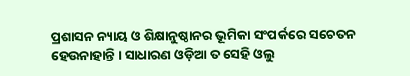ପ୍ରଶାସନ ନ୍ୟାୟ ଓ ଶିକ୍ଷାନୁଷ୍ଠାନର ଭୂମିକା ସଂପର୍କରେ ସଚେତନ ହେଉନାହାନ୍ତି । ସାଧାରଣ ଓଡ଼ିଆ ତ ସେହି ଓଲୁ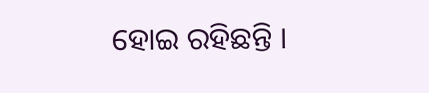ହୋଇ ରହିଛନ୍ତି ।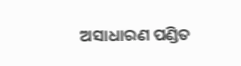ଅସାଧାରଣ ପଣ୍ଡିତ